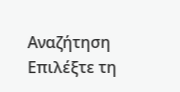Αναζήτηση
Επιλέξτε τη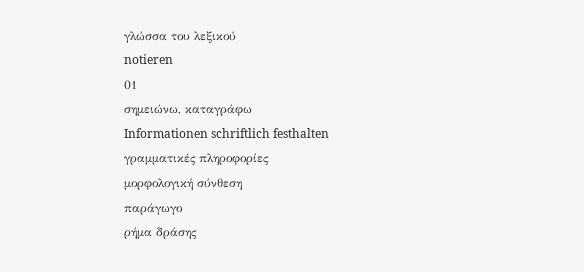γλώσσα του λεξικού
notieren
01
σημειώνω, καταγράφω
Informationen schriftlich festhalten
γραμματικές πληροφορίες
μορφολογική σύνθεση
παράγωγο
ρήμα δράσης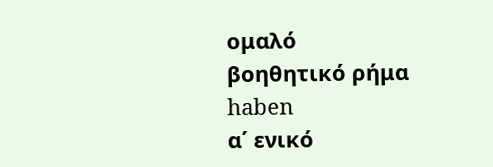ομαλό
βοηθητικό ρήμα
haben
α΄ ενικό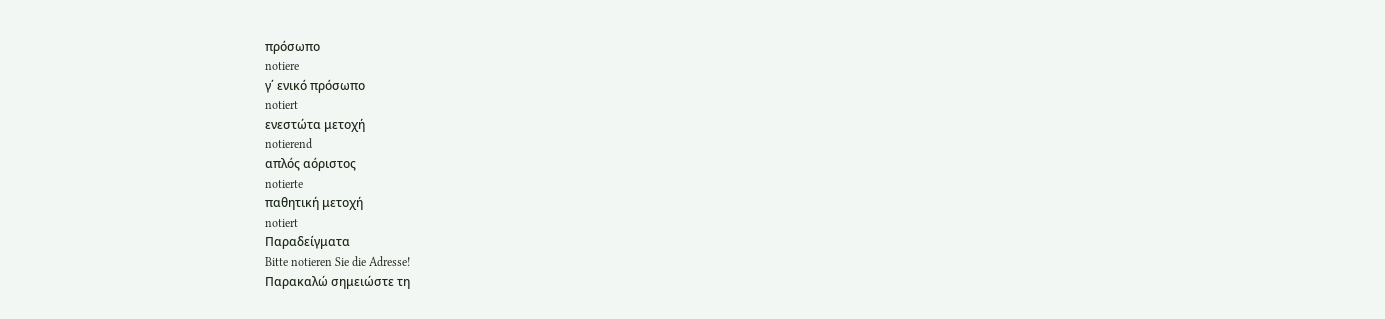πρόσωπο
notiere
γ΄ ενικό πρόσωπο
notiert
ενεστώτα μετοχή
notierend
απλός αόριστος
notierte
παθητική μετοχή
notiert
Παραδείγματα
Bitte notieren Sie die Adresse!
Παρακαλώ σημειώστε τη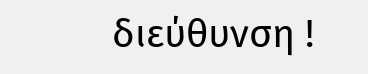διεύθυνση !